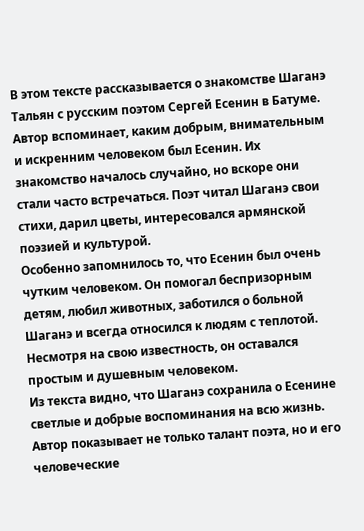В этом тексте рассказывается о знакомстве Шаганэ Тальян с русским поэтом Сергей Есенин в Батуме. Автор вспоминает, каким добрым, внимательным и искренним человеком был Есенин. Их знакомство началось случайно, но вскоре они стали часто встречаться. Поэт читал Шаганэ свои стихи, дарил цветы, интересовался армянской поэзией и культурой.
Особенно запомнилось то, что Есенин был очень чутким человеком. Он помогал беспризорным детям, любил животных, заботился о больной Шаганэ и всегда относился к людям с теплотой. Несмотря на свою известность, он оставался простым и душевным человеком.
Из текста видно, что Шаганэ сохранила о Есенине светлые и добрые воспоминания на всю жизнь. Автор показывает не только талант поэта, но и его человеческие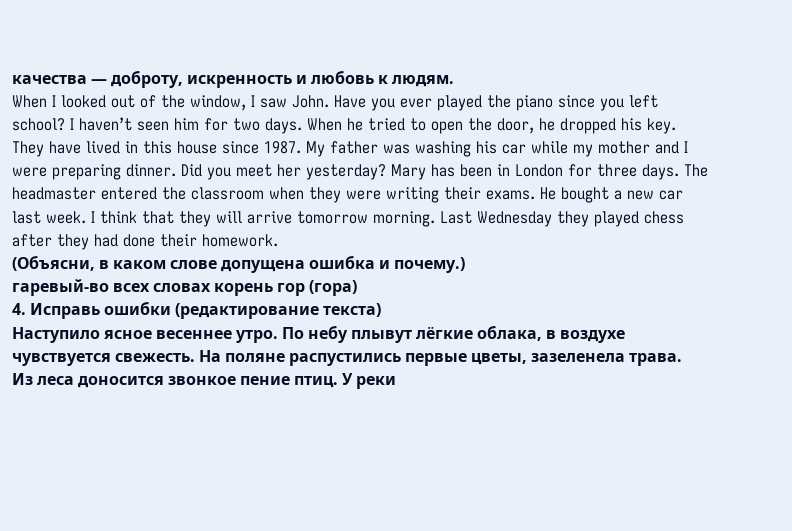качества — доброту, искренность и любовь к людям.
When I looked out of the window, I saw John. Have you ever played the piano since you left school? I haven’t seen him for two days. When he tried to open the door, he dropped his key. They have lived in this house since 1987. My father was washing his car while my mother and I were preparing dinner. Did you meet her yesterday? Mary has been in London for three days. The headmaster entered the classroom when they were writing their exams. He bought a new car last week. I think that they will arrive tomorrow morning. Last Wednesday they played chess after they had done their homework.
(Объясни, в каком слове допущена ошибка и почему.)
гаревый-во всех словах корень гор (гора)
4. Исправь ошибки (редактирование текста)
Наступило ясное весеннее утро. По небу плывут лёгкие облака, в воздухе чувствуется свежесть. На поляне распустились первые цветы, зазеленела трава. Из леса доносится звонкое пение птиц. У реки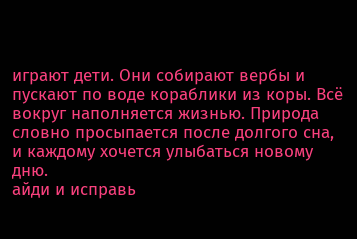играют дети. Они собирают вербы и пускают по воде кораблики из коры. Всё вокруг наполняется жизнью. Природа словно просыпается после долгого сна, и каждому хочется улыбаться новому дню.
айди и исправь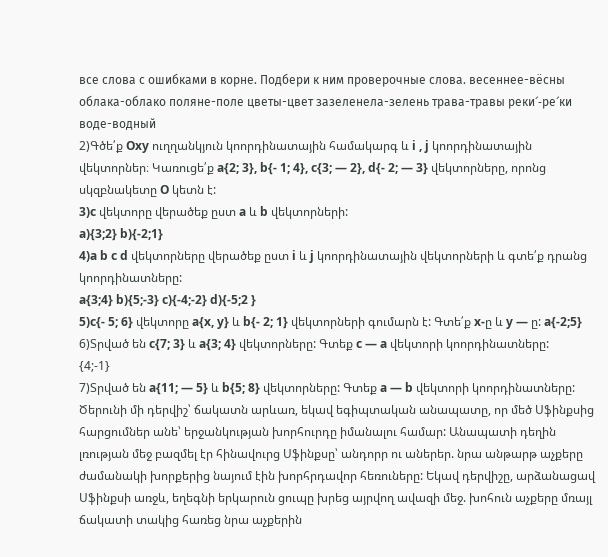все слова с ошибками в корне. Подбери к ним проверочные слова. весеннее-вёсны облака-облако поляне-поле цветы-цвет зазеленела-зелень трава-травы реки՜-ре՜ки воде-водный
2)Գծե՛ք Oxy ուղղանկյուն կոորդինատային համակարգ և i , j կոորդինատային վեկտորներ։ Կառուցե՛ք a{2; 3}, b{- 1; 4}, c{3; — 2}, d{- 2; — 3} վեկտորները, որոնց սկզբնակետը O կետն է:
3)c վեկտորը վերածեք ըստ a և b վեկտորների:
a){3;2} b){-2;1}
4)a b c d վեկտորները վերածեք ըստ i և j կոորդինատային վեկտորների և գտե՛ք դրանց կոորդինատները:
a{3;4} b){5;-3} c){-4;-2} d){-5;2 }
5)c{- 5; 6} վեկտորը a{x, y} և b{- 2; 1} վեկտորների գումարն է: Գտե՛ք x-ը և y — ը: a{-2;5}
6)Տրված են c{7; 3} և a{3; 4} վեկտորները: Գտեք c — a վեկտորի կոորդինատները:
{4;-1}
7)Տրված են a{11; — 5} և b{5; 8} վեկտորները: Գտեք a — b վեկտորի կոորդինատները:
Ծերունի մի դերվիշ՝ ճակատն արևառ, եկավ եգիպտական անապատը, որ մեծ Սֆինքսից հարցումներ անե՝ երջանկության խորհուրդը իմանալու համար: Անապատի դեղին լռության մեջ բազմել էր հինավուրց Սֆինքսը՝ անդորր ու աներեր. նրա անթարթ աչքերը ժամանակի խորքերից նայում էին խորհրդավոր հեռուները: Եկավ դերվիշը, արձանացավ Սֆինքսի առջև, եղեգնի երկարուն ցուպը խրեց այրվող ավազի մեջ. խոհուն աչքերը մռայլ ճակատի տակից հառեց նրա աչքերին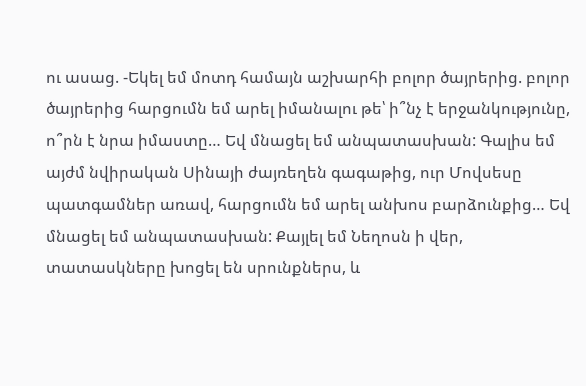ու ասաց. -Եկել եմ մոտդ համայն աշխարհի բոլոր ծայրերից. բոլոր ծայրերից հարցումն եմ արել իմանալու թե՝ ի՞նչ է երջանկությունը, ո՞րն է նրա իմաստը… Եվ մնացել եմ անպատասխան: Գալիս եմ այժմ նվիրական Սինայի ժայռեղեն գագաթից, ուր Մովսեսը պատգամներ առավ, հարցումն եմ արել անխոս բարձունքից… Եվ մնացել եմ անպատասխան: Քայլել եմ Նեղոսն ի վեր, տատասկները խոցել են սրունքներս, և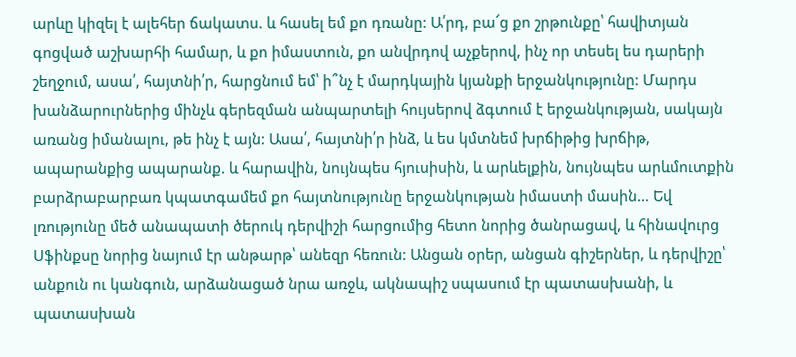արևը կիզել է ալեհեր ճակատս. և հասել եմ քո դռանը: Ա՛րդ, բա՜ց քո շրթունքը՝ հավիտյան գոցված աշխարհի համար, և քո իմաստուն, քո անվրդով աչքերով, ինչ որ տեսել ես դարերի շեղջում, ասա՛, հայտնի՛ր, հարցնում եմ՝ ի՞նչ է մարդկային կյանքի երջանկությունը: Մարդս խանձարուրներից մինչև գերեզման անպարտելի հույսերով ձգտում է երջանկության, սակայն առանց իմանալու, թե ինչ է այն: Ասա՛, հայտնի՛ր ինձ, և ես կմտնեմ խրճիթից խրճիթ, ապարանքից ապարանք. և հարավին, նույնպես հյուսիսին, և արևելքին, նույնպես արևմուտքին բարձրաբարբառ կպատգամեմ քո հայտնությունը երջանկության իմաստի մասին… Եվ լռությունը մեծ անապատի ծերուկ դերվիշի հարցումից հետո նորից ծանրացավ, և հինավուրց Սֆինքսը նորից նայում էր անթարթ՝ անեզր հեռուն: Անցան օրեր, անցան գիշերներ, և դերվիշը՝ անքուն ու կանգուն, արձանացած նրա առջև, ակնապիշ սպասում էր պատասխանի, և պատասխան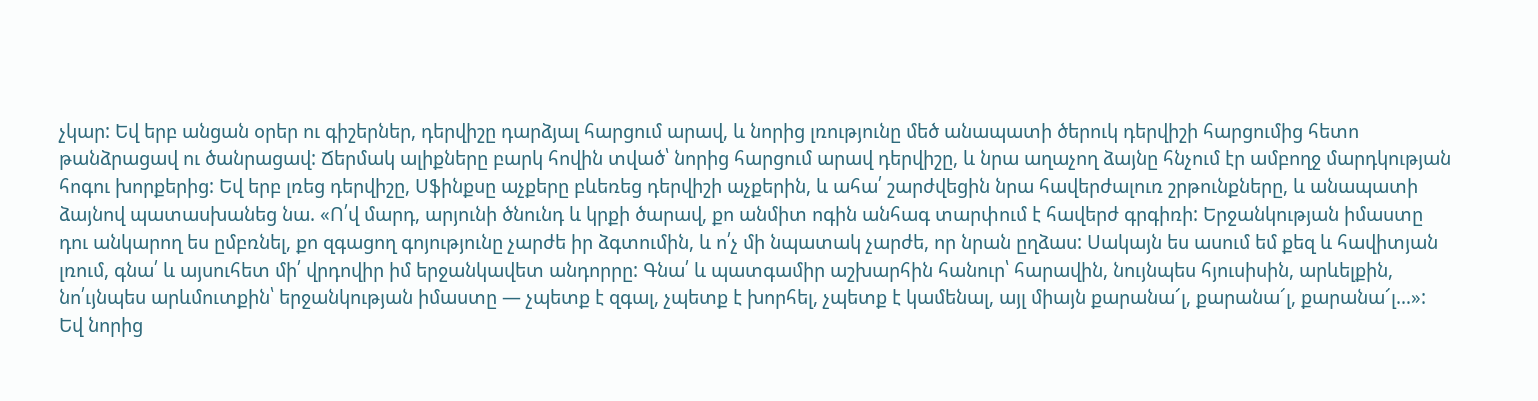չկար: Եվ երբ անցան օրեր ու գիշերներ, դերվիշը դարձյալ հարցում արավ, և նորից լռությունը մեծ անապատի ծերուկ դերվիշի հարցումից հետո թանձրացավ ու ծանրացավ: Ճերմակ ալիքները բարկ հովին տված՝ նորից հարցում արավ դերվիշը, և նրա աղաչող ձայնը հնչում էր ամբողջ մարդկության հոգու խորքերից: Եվ երբ լռեց դերվիշը, Սֆինքսը աչքերը բևեռեց դերվիշի աչքերին, և ահա՛ շարժվեցին նրա հավերժալուռ շրթունքները, և անապատի ձայնով պատասխանեց նա. «Ո՛վ մարդ, արյունի ծնունդ և կրքի ծարավ, քո անմիտ ոգին անհագ տարփում է հավերժ գրգիռի: Երջանկության իմաստը դու անկարող ես ըմբռնել, քո զգացող գոյությունը չարժե իր ձգտումին, և ո՛չ մի նպատակ չարժե, որ նրան ըղձաս: Սակայն ես ասում եմ քեզ և հավիտյան լռում, գնա՛ և այսուհետ մի՛ վրդովիր իմ երջանկավետ անդորրը: Գնա՛ և պատգամիր աշխարհին հանուր՝ հարավին, նույնպես հյուսիսին, արևելքին, նո՛ւյնպես արևմուտքին՝ երջանկության իմաստը — չպետք է զգալ, չպետք է խորհել, չպետք է կամենալ, այլ միայն քարանա՜լ, քարանա՜լ, քարանա՜լ…»: Եվ նորից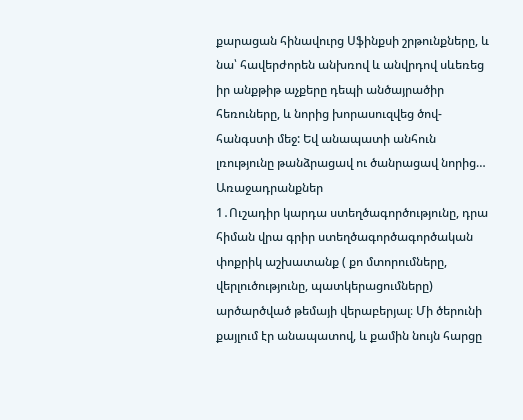քարացան հինավուրց Սֆինքսի շրթունքները, և նա՝ հավերժորեն անխռով և անվրդով սևեռեց իր անքթիթ աչքերը դեպի անծայրածիր հեռուները, և նորից խորասուզվեց ծով-հանգստի մեջ: Եվ անապատի անհուն լռությունը թանձրացավ ու ծանրացավ նորից… Առաջադրանքներ
1․Ուշադիր կարդա ստեղծագործությունը, դրա հիման վրա գրիր ստեղծագործագործական փոքրիկ աշխատանք ( քո մտորումները, վերլուծությունը, պատկերացումները) արծարծված թեմայի վերաբերյալ։ Մի ծերունի քայլում էր անապատով, և քամին նույն հարցը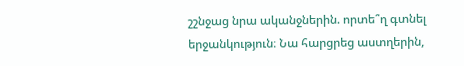շշնջաց նրա ականջներին. որտե՞ղ գտնել երջանկություն։ Նա հարցրեց աստղերին,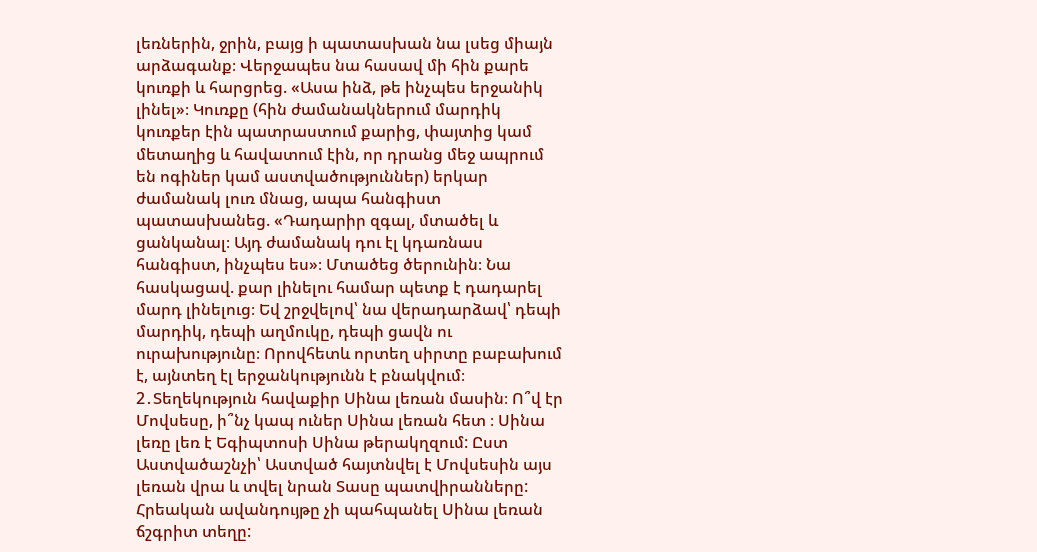լեռներին, ջրին, բայց ի պատասխան նա լսեց միայն արձագանք։ Վերջապես նա հասավ մի հին քարե կուռքի և հարցրեց. «Ասա ինձ, թե ինչպես երջանիկ լինել»։ Կուռքը (հին ժամանակներում մարդիկ կուռքեր էին պատրաստում քարից, փայտից կամ մետաղից և հավատում էին, որ դրանց մեջ ապրում են ոգիներ կամ աստվածություններ) երկար ժամանակ լուռ մնաց, ապա հանգիստ պատասխանեց. «Դադարիր զգալ, մտածել և ցանկանալ։ Այդ ժամանակ դու էլ կդառնաս հանգիստ, ինչպես ես»։ Մտածեց ծերունին։ Նա հասկացավ. քար լինելու համար պետք է դադարել մարդ լինելուց։ Եվ շրջվելով՝ նա վերադարձավ՝ դեպի մարդիկ, դեպի աղմուկը, դեպի ցավն ու ուրախությունը։ Որովհետև որտեղ սիրտը բաբախում է, այնտեղ էլ երջանկությունն է բնակվում։ 2․Տեղեկություն հավաքիր Սինա լեռան մասին։ Ո՞վ էր Մովսեսը, ի՞նչ կապ ուներ Սինա լեռան հետ ։ Սինա լեռը լեռ է Եգիպտոսի Սինա թերակղզում: Ըստ Աստվածաշնչի՝ Աստված հայտնվել է Մովսեսին այս լեռան վրա և տվել նրան Տասը պատվիրանները: Հրեական ավանդույթը չի պահպանել Սինա լեռան ճշգրիտ տեղը: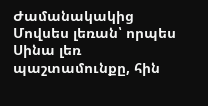Ժամանակակից Մովսես լեռան՝ որպես Սինա լեռ պաշտամունքը, հին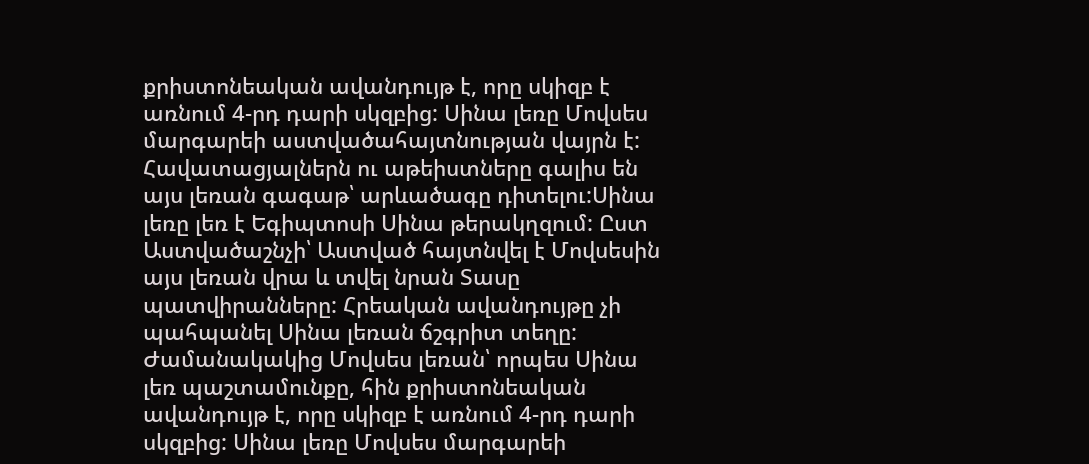քրիստոնեական ավանդույթ է, որը սկիզբ է առնում 4-րդ դարի սկզբից: Սինա լեռը Մովսես մարգարեի աստվածահայտնության վայրն է: Հավատացյալներն ու աթեիստները գալիս են այս լեռան գագաթ՝ արևածագը դիտելու:Սինա լեռը լեռ է Եգիպտոսի Սինա թերակղզում: Ըստ Աստվածաշնչի՝ Աստված հայտնվել է Մովսեսին այս լեռան վրա և տվել նրան Տասը պատվիրանները: Հրեական ավանդույթը չի պահպանել Սինա լեռան ճշգրիտ տեղը: Ժամանակակից Մովսես լեռան՝ որպես Սինա լեռ պաշտամունքը, հին քրիստոնեական ավանդույթ է, որը սկիզբ է առնում 4-րդ դարի սկզբից: Սինա լեռը Մովսես մարգարեի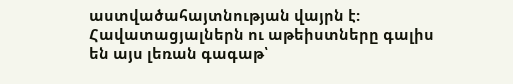աստվածահայտնության վայրն է: Հավատացյալներն ու աթեիստները գալիս են այս լեռան գագաթ՝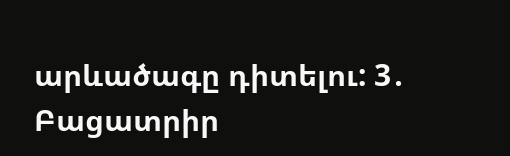արևածագը դիտելու: 3․ Բացատրիր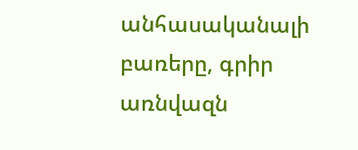անհասականալի բառերը, գրիր առնվազն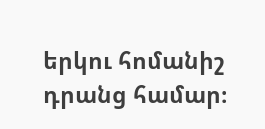երկու հոմանիշ դրանց համար։